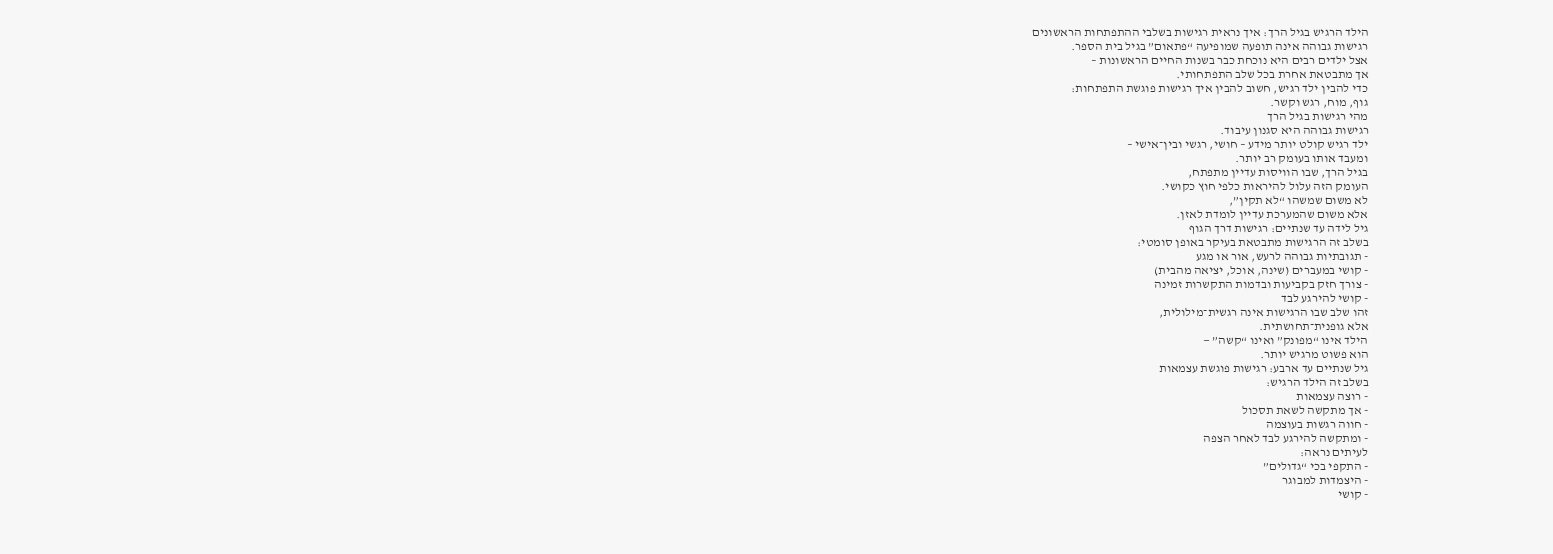הילד הרגיש בגיל הרך: איך נראית רגישות בשלבי ההתפתחות הראשונים
רגישות גבוהה אינה תופעה שמופיעה “פתאום” בגיל בית הספר.
אצל ילדים רבים היא נוכחת כבר בשנות החיים הראשונות –
אך מתבטאת אחרת בכל שלב התפתחותי.
כדי להבין ילד רגיש, חשוב להבין איך רגישות פוגשת התפתחות:
גוף, מוח, רגש וקשר.
מהי רגישות בגיל הרך
רגישות גבוהה היא סגנון עיבוד.
ילד רגיש קולט יותר מידע – חושי, רגשי ובין־אישי –
ומעבד אותו בעומק רב יותר.
בגיל הרך, שבו הוויסות עדיין מתפתח,
העומק הזה עלול להיראות כלפי חוץ כקושי.
לא משום שמשהו “לא תקין”,
אלא משום שהמערכת עדיין לומדת לאזן.
גיל לידה עד שנתיים: רגישות דרך הגוף
בשלב זה הרגישות מתבטאת בעיקר באופן סומטי:
- תגובתיות גבוהה לרעש, אור או מגע
- קושי במעברים (שינה, אוכל, יציאה מהבית)
- צורך חזק בקביעות ובדמות התקשרות זמינה
- קושי להירגע לבד
זהו שלב שבו הרגישות אינה רגשית־מילולית,
אלא גופנית־תחושתית.
הילד אינו “מפונק” ואינו “קשה” —
הוא פשוט מרגיש יותר.
גיל שנתיים עד ארבע: רגישות פוגשת עצמאות
בשלב זה הילד הרגיש:
- רוצה עצמאות
- אך מתקשה לשאת תסכול
- חווה רגשות בעוצמה
- ומתקשה להירגע לבד לאחר הצפה
לעיתים נראה:
- התקפי בכי “גדולים”
- היצמדות למבוגר
- קושי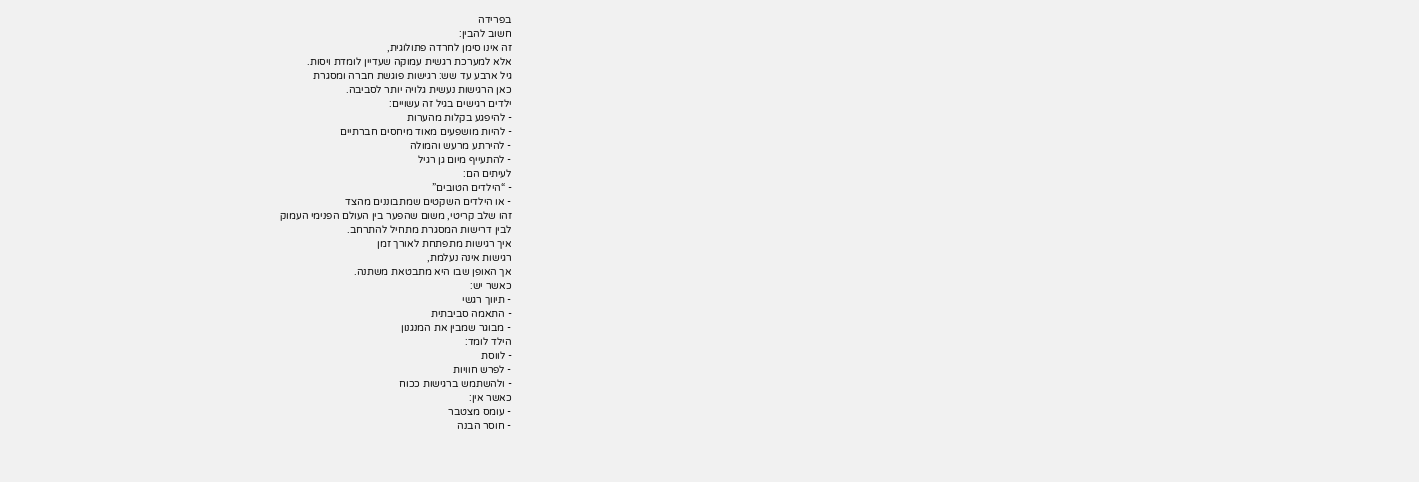בפרידה
חשוב להבין:
זה אינו סימן לחרדה פתולוגית,
אלא למערכת רגשית עמוקה שעדיין לומדת ויסות.
גיל ארבע עד שש: רגישות פוגשת חברה ומסגרת
כאן הרגישות נעשית גלויה יותר לסביבה.
ילדים רגישים בגיל זה עשויים:
- להיפגע בקלות מהערות
- להיות מושפעים מאוד מיחסים חברתיים
- להירתע מרעש והמולה
- להתעייף מיום גן רגיל
לעיתים הם:
- “הילדים הטובים”
- או הילדים השקטים שמתבוננים מהצד
זהו שלב קריטי, משום שהפער בין העולם הפנימי העמוק
לבין דרישות המסגרת מתחיל להתרחב.
איך רגישות מתפתחת לאורך זמן
רגישות אינה נעלמת,
אך האופן שבו היא מתבטאת משתנה.
כאשר יש:
- תיווך רגשי
- התאמה סביבתית
- מבוגר שמבין את המנגנון
הילד לומד:
- לווסת
- לפרש חוויות
- ולהשתמש ברגישות ככוח
כאשר אין:
- עומס מצטבר
- חוסר הבנה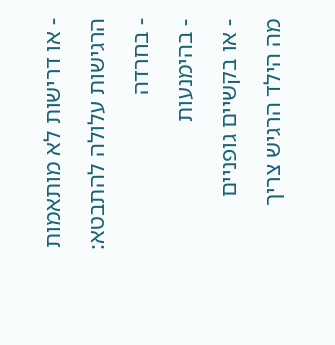- או דרישות לא מותאמות
הרגישות עלולה להתבטא:
- בחרדה
- בהימנעות
- או בקשיים גופניים
מה הילד הרגיש צריך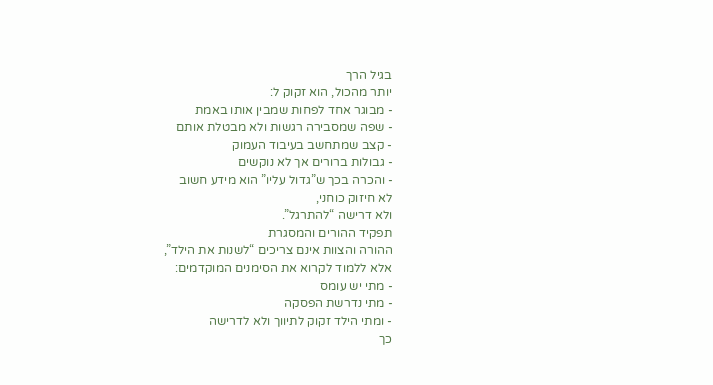בגיל הרך
יותר מהכול, הוא זקוק ל:
- מבוגר אחד לפחות שמבין אותו באמת
- שפה שמסבירה רגשות ולא מבטלת אותם
- קצב שמתחשב בעיבוד העמוק
- גבולות ברורים אך לא נוקשים
- והכרה בכך ש”גדול עליו” הוא מידע חשוב
לא חיזוק כוחני,
ולא דרישה “להתרגל”.
תפקיד ההורים והמסגרת
ההורה והצוות אינם צריכים “לשנות את הילד”,
אלא ללמוד לקרוא את הסימנים המוקדמים:
- מתי יש עומס
- מתי נדרשת הפסקה
- ומתי הילד זקוק לתיווך ולא לדרישה
כך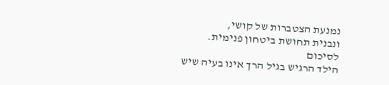נמנעת הצטברות של קושי,
ונבנית תחושת ביטחון פנימית.
לסיכום
הילד הרגיש בגיל הרך אינו בעיה שיש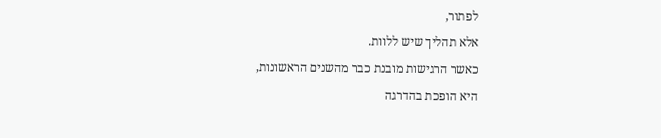לפתור,
אלא תהליך שיש ללוות.
כאשר הרגישות מובנת כבר מהשנים הראשונות,
היא הופכת בהדרגה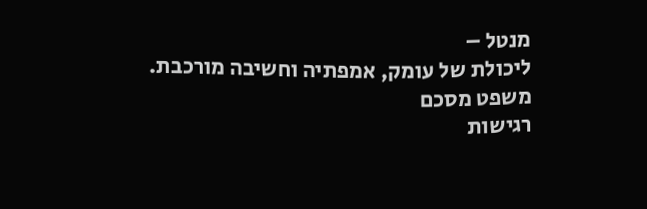מנטל –
ליכולת של עומק, אמפתיה וחשיבה מורכבת.
משפט מסכם
רגישות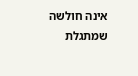אינה חולשה שמתגלת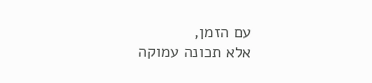עם הזמן,
אלא תכונה עמוקה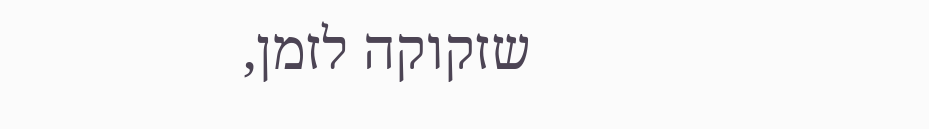שזקוקה לזמן,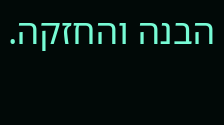הבנה והחזקה.